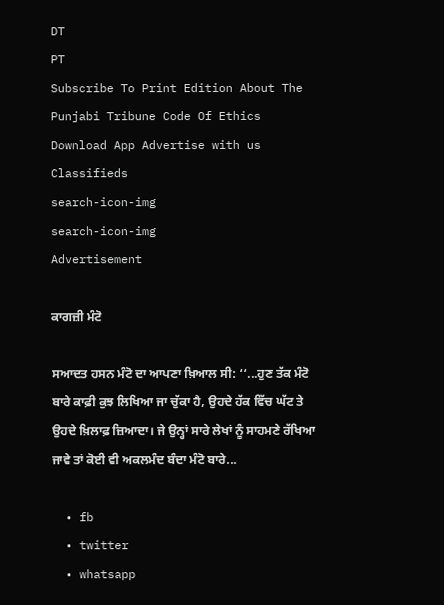DT
PT
Subscribe To Print Edition About The Punjabi Tribune Code Of Ethics Download App Advertise with us Classifieds
search-icon-img
search-icon-img
Advertisement

ਕਾਗਜ਼ੀ ਮੰਟੋ

ਸਆਦਤ ਹਸਨ ਮੰਟੋ ਦਾ ਆਪਣਾ ਖ਼ਿਆਲ ਸੀ: ‘‘...ਹੁਣ ਤੱਕ ਮੰਟੋ ਬਾਰੇ ਕਾਫ਼ੀ ਕੁਝ ਲਿਖਿਆ ਜਾ ਚੁੱਕਾ ਹੈ, ਉਹਦੇ ਹੱਕ ਵਿੱਚ ਘੱਟ ਤੇ ਉਹਦੇ ਖ਼ਿਲਾਫ਼ ਜ਼ਿਆਦਾ। ਜੇ ਉਨ੍ਹਾਂ ਸਾਰੇ ਲੇਖਾਂ ਨੂੰ ਸਾਹਮਣੇ ਰੱਖਿਆ ਜਾਵੇ ਤਾਂ ਕੋਈ ਵੀ ਅਕਲਮੰਦ ਬੰਦਾ ਮੰਟੋ ਬਾਰੇ...

  • fb
  • twitter
  • whatsapp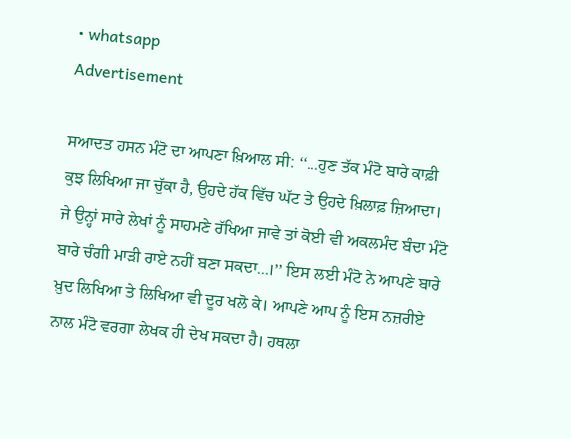• whatsapp
Advertisement

ਸਆਦਤ ਹਸਨ ਮੰਟੋ ਦਾ ਆਪਣਾ ਖ਼ਿਆਲ ਸੀ: ‘‘...ਹੁਣ ਤੱਕ ਮੰਟੋ ਬਾਰੇ ਕਾਫ਼ੀ ਕੁਝ ਲਿਖਿਆ ਜਾ ਚੁੱਕਾ ਹੈ, ਉਹਦੇ ਹੱਕ ਵਿੱਚ ਘੱਟ ਤੇ ਉਹਦੇ ਖ਼ਿਲਾਫ਼ ਜ਼ਿਆਦਾ। ਜੇ ਉਨ੍ਹਾਂ ਸਾਰੇ ਲੇਖਾਂ ਨੂੰ ਸਾਹਮਣੇ ਰੱਖਿਆ ਜਾਵੇ ਤਾਂ ਕੋਈ ਵੀ ਅਕਲਮੰਦ ਬੰਦਾ ਮੰਟੋ ਬਾਰੇ ਚੰਗੀ ਮਾੜੀ ਰਾਏ ਨਹੀਂ ਬਣਾ ਸਕਦਾ...।’’ ਇਸ ਲਈ ਮੰਟੋ ਨੇ ਆਪਣੇ ਬਾਰੇ ਖ਼ੁਦ ਲਿਖਿਆ ਤੇ ਲਿਖਿਆ ਵੀ ਦੂਰ ਖਲੋ ਕੇ। ਆਪਣੇ ਆਪ ਨੂੰ ਇਸ ਨਜ਼ਰੀਏ ਨਾਲ ਮੰਟੋ ਵਰਗਾ ਲੇਖਕ ਹੀ ਦੇਖ ਸਕਦਾ ਹੈ। ਹਥਲਾ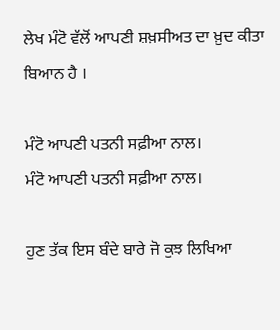ਲੇਖ ਮੰਟੋ ਵੱਲੋਂ ਆਪਣੀ ਸ਼ਖ਼ਸੀਅਤ ਦਾ ਖ਼ੁਦ ਕੀਤਾ ਬਿਆਨ ਹੈ ।

ਮੰਟੋ ਆਪਣੀ ਪਤਨੀ ਸਫ਼ੀਆ ਨਾਲ।
ਮੰਟੋ ਆਪਣੀ ਪਤਨੀ ਸਫ਼ੀਆ ਨਾਲ।

ਹੁਣ ਤੱਕ ਇਸ ਬੰਦੇ ਬਾਰੇ ਜੋ ਕੁਝ ਲਿਖਿਆ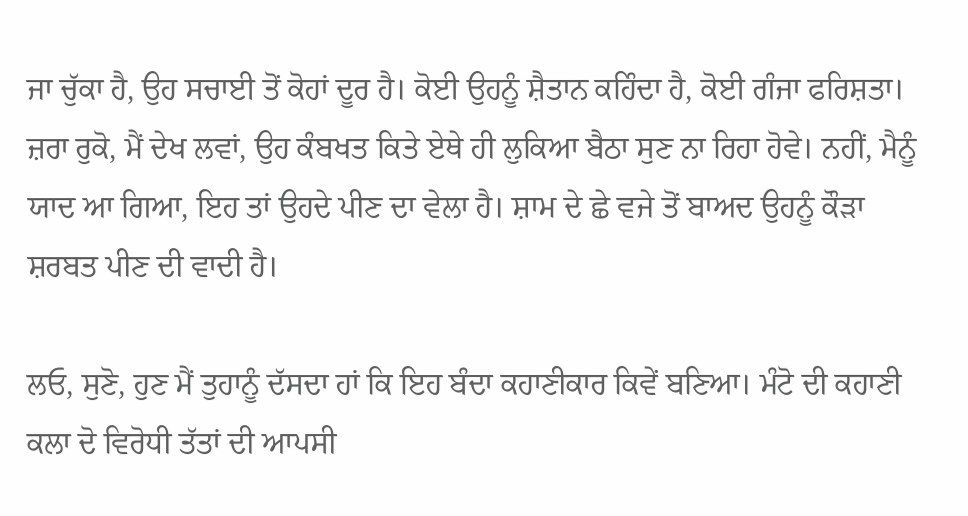ਜਾ ਚੁੱਕਾ ਹੈ, ਉਹ ਸਚਾਈ ਤੋਂ ਕੋਹਾਂ ਦੂਰ ਹੈ। ਕੋਈ ਉਹਨੂੰ ਸ਼ੈਤਾਨ ਕਹਿੰਦਾ ਹੈ, ਕੋਈ ਗੰਜਾ ਫਰਿਸ਼ਤਾ। ਜ਼ਰਾ ਰੁਕੋ, ਮੈਂ ਦੇਖ ਲਵਾਂ, ਉਹ ਕੰਬਖਤ ਕਿਤੇ ਏਥੇ ਹੀ ਲੁਕਿਆ ਬੈਠਾ ਸੁਣ ਨਾ ਰਿਹਾ ਹੋਵੇ। ਨਹੀਂ, ਮੈਨੂੰ ਯਾਦ ਆ ਗਿਆ, ਇਹ ਤਾਂ ਉਹਦੇ ਪੀਣ ਦਾ ਵੇਲਾ ਹੈ। ਸ਼ਾਮ ਦੇ ਛੇ ਵਜੇ ਤੋਂ ਬਾਅਦ ਉਹਨੂੰ ਕੌੜਾ ਸ਼ਰਬਤ ਪੀਣ ਦੀ ਵਾਦੀ ਹੈ।

ਲਓ, ਸੁਣੋ, ਹੁਣ ਮੈਂ ਤੁਹਾਨੂੰ ਦੱਸਦਾ ਹਾਂ ਕਿ ਇਹ ਬੰਦਾ ਕਹਾਣੀਕਾਰ ਕਿਵੇਂ ਬਣਿਆ। ਮੰਟੋ ਦੀ ਕਹਾਣੀ ਕਲਾ ਦੋ ਵਿਰੋਧੀ ਤੱਤਾਂ ਦੀ ਆਪਸੀ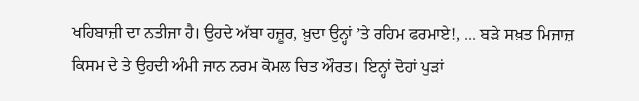ਖਹਿਬਾਜ਼ੀ ਦਾ ਨਤੀਜਾ ਹੈ। ਉਹਦੇ ਅੱਬਾ ਹਜ਼ੂਰ, ਖ਼ੁਦਾ ਉਨ੍ਹਾਂ ’ਤੇ ਰਹਿਮ ਫਰਮਾਏ!, ... ਬੜੇ ਸਖ਼ਤ ਮਿਜਾਜ਼ ਕਿਸਮ ਦੇ ਤੇ ਉਹਦੀ ਅੰਮੀ ਜਾਨ ਨਰਮ ਕੋਮਲ ਚਿਤ ਔਰਤ। ਇਨ੍ਹਾਂ ਦੋਹਾਂ ਪੁੜਾਂ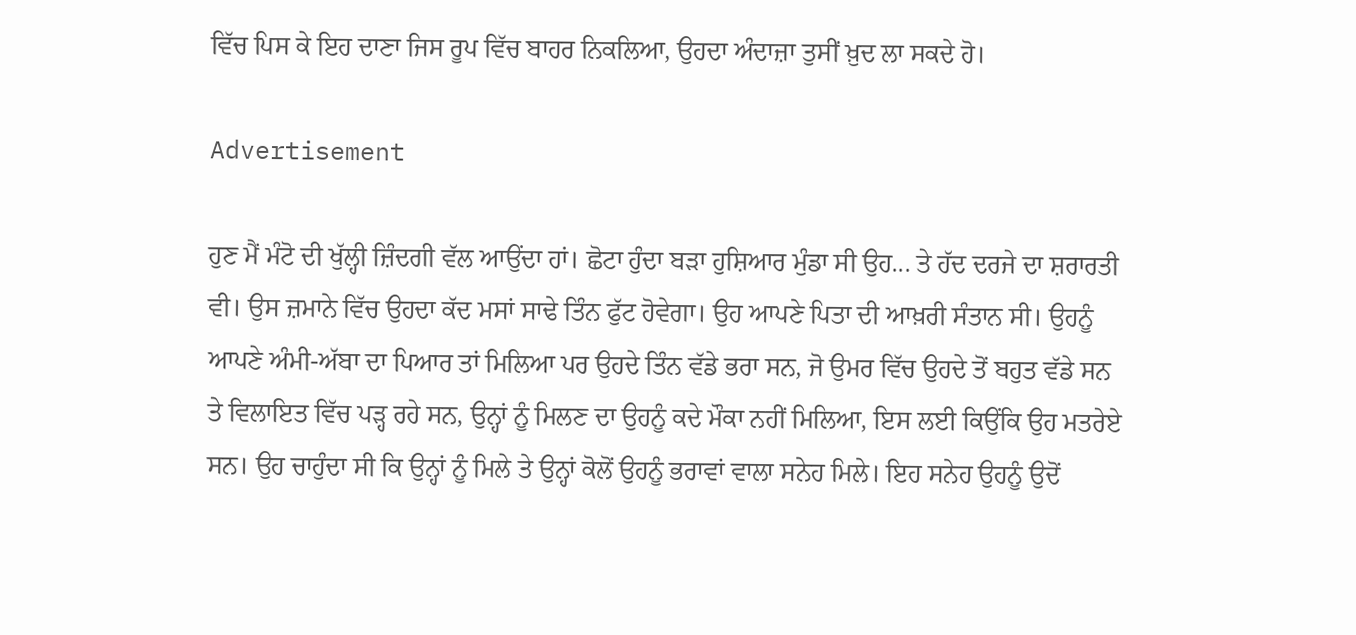ਵਿੱਚ ਪਿਸ ਕੇ ਇਹ ਦਾਣਾ ਜਿਸ ਰੂਪ ਵਿੱਚ ਬਾਹਰ ਨਿਕਲਿਆ, ਉਹਦਾ ਅੰਦਾਜ਼ਾ ਤੁਸੀਂ ਖ਼ੁਦ ਲਾ ਸਕਦੇ ਹੋ।

Advertisement

ਹੁਣ ਮੈਂ ਮੰਟੋ ਦੀ ਖੁੱਲ੍ਹੀ ਜ਼ਿੰਦਗੀ ਵੱਲ ਆਉਂਦਾ ਹਾਂ। ਛੋਟਾ ਹੁੰਦਾ ਬੜਾ ਹੁਸ਼ਿਆਰ ਮੁੰਡਾ ਸੀ ਉਹ... ਤੇ ਹੱਦ ਦਰਜੇ ਦਾ ਸ਼ਰਾਰਤੀ ਵੀ। ਉਸ ਜ਼ਮਾਨੇ ਵਿੱਚ ਉਹਦਾ ਕੱਦ ਮਸਾਂ ਸਾਢੇ ਤਿੰਨ ਫੁੱਟ ਹੋਵੇਗਾ। ਉਹ ਆਪਣੇ ਪਿਤਾ ਦੀ ਆਖ਼ਰੀ ਸੰਤਾਨ ਸੀ। ਉਹਨੂੰ ਆਪਣੇ ਅੰਮੀ-ਅੱਬਾ ਦਾ ਪਿਆਰ ਤਾਂ ਮਿਲਿਆ ਪਰ ਉਹਦੇ ਤਿੰਨ ਵੱਡੇ ਭਰਾ ਸਨ, ਜੋ ਉਮਰ ਵਿੱਚ ਉਹਦੇ ਤੋਂ ਬਹੁਤ ਵੱਡੇ ਸਨ ਤੇ ਵਿਲਾਇਤ ਵਿੱਚ ਪੜ੍ਹ ਰਹੇ ਸਨ, ਉਨ੍ਹਾਂ ਨੂੰ ਮਿਲਣ ਦਾ ਉਹਨੂੰ ਕਦੇ ਮੌਕਾ ਨਹੀਂ ਮਿਲਿਆ, ਇਸ ਲਈ ਕਿਉਂਕਿ ਉਹ ਮਤਰੇਏ ਸਨ। ਉਹ ਚਾਹੁੰਦਾ ਸੀ ਕਿ ਉਨ੍ਹਾਂ ਨੂੰ ਮਿਲੇ ਤੇ ਉਨ੍ਹਾਂ ਕੋਲੋਂ ਉਹਨੂੰ ਭਰਾਵਾਂ ਵਾਲਾ ਸਨੇਹ ਮਿਲੇ। ਇਹ ਸਨੇਹ ਉਹਨੂੰ ਉਦੋਂ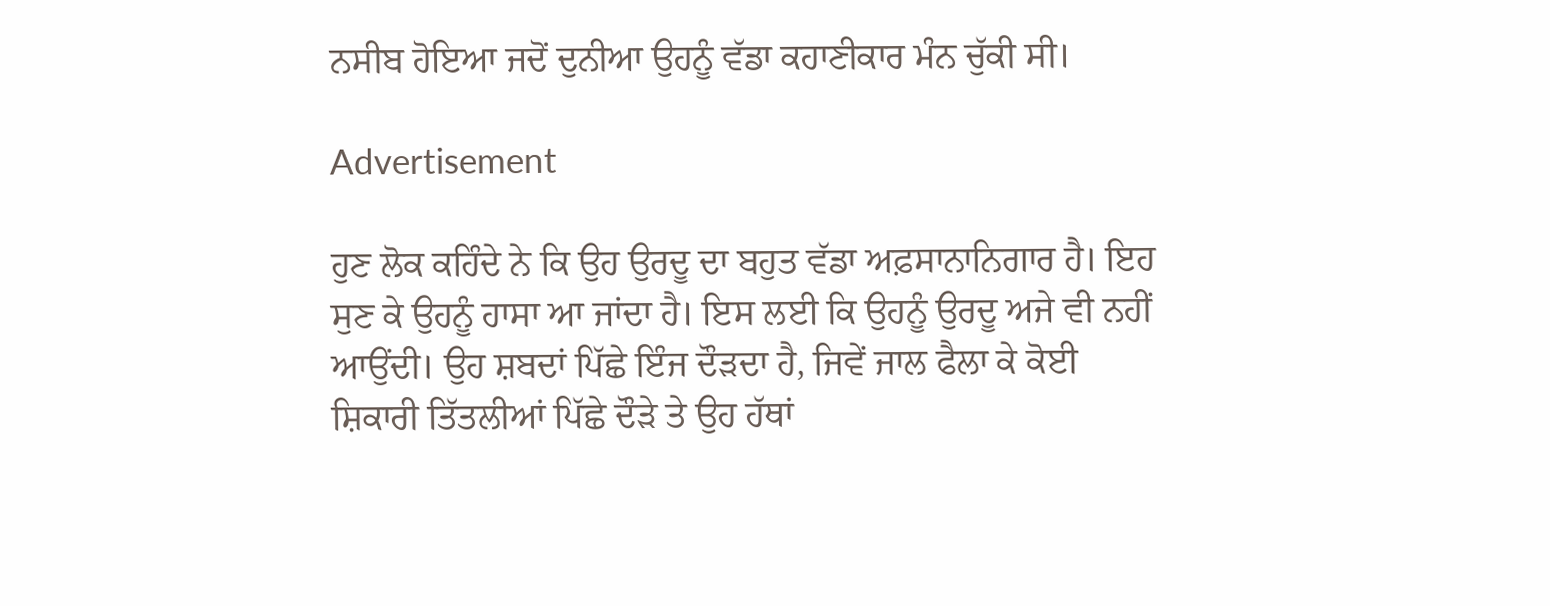ਨਸੀਬ ਹੋਇਆ ਜਦੋਂ ਦੁਨੀਆ ਉਹਨੂੰ ਵੱਡਾ ਕਹਾਣੀਕਾਰ ਮੰਨ ਚੁੱਕੀ ਸੀ।

Advertisement

ਹੁਣ ਲੋਕ ਕਹਿੰਦੇ ਨੇ ਕਿ ਉਹ ਉਰਦੂ ਦਾ ਬਹੁਤ ਵੱਡਾ ਅਫ਼ਸਾਨਾਨਿਗਾਰ ਹੈ। ਇਹ ਸੁਣ ਕੇ ਉਹਨੂੰ ਹਾਸਾ ਆ ਜਾਂਦਾ ਹੈ। ਇਸ ਲਈ ਕਿ ਉਹਨੂੰ ਉਰਦੂ ਅਜੇ ਵੀ ਨਹੀਂ ਆਉਂਦੀ। ਉਹ ਸ਼ਬਦਾਂ ਪਿੱਛੇ ਇੰਜ ਦੌੜਦਾ ਹੈ, ਜਿਵੇਂ ਜਾਲ ਫੈਲਾ ਕੇ ਕੋਈ ਸ਼ਿਕਾਰੀ ਤਿੱਤਲੀਆਂ ਪਿੱਛੇ ਦੌੜੇ ਤੇ ਉਹ ਹੱਥਾਂ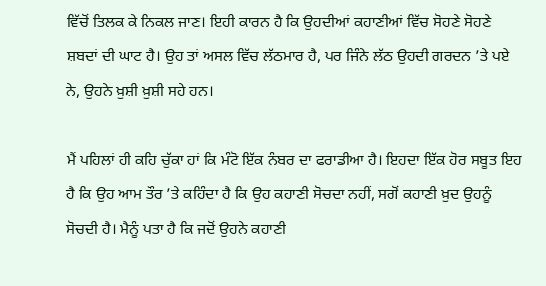ਵਿੱਚੋਂ ਤਿਲਕ ਕੇ ਨਿਕਲ ਜਾਣ। ਇਹੀ ਕਾਰਨ ਹੈ ਕਿ ਉਹਦੀਆਂ ਕਹਾਣੀਆਂ ਵਿੱਚ ਸੋਹਣੇ ਸੋਹਣੇ ਸ਼ਬਦਾਂ ਦੀ ਘਾਟ ਹੈ। ਉਹ ਤਾਂ ਅਸਲ ਵਿੱਚ ਲੱਠਮਾਰ ਹੈ, ਪਰ ਜਿੰਨੇ ਲੱਠ ਉਹਦੀ ਗਰਦਨ ’ਤੇ ਪਏ ਨੇ, ਉਹਨੇ ਖ਼ੁਸ਼ੀ ਖ਼ੁਸ਼ੀ ਸਹੇ ਹਨ।

ਮੈਂ ਪਹਿਲਾਂ ਹੀ ਕਹਿ ਚੁੱਕਾ ਹਾਂ ਕਿ ਮੰਟੋ ਇੱਕ ਨੰਬਰ ਦਾ ਫਰਾਡੀਆ ਹੈ। ਇਹਦਾ ਇੱਕ ਹੋਰ ਸਬੂਤ ਇਹ ਹੈ ਕਿ ਉਹ ਆਮ ਤੌਰ ’ਤੇ ਕਹਿੰਦਾ ਹੈ ਕਿ ਉਹ ਕਹਾਣੀ ਸੋਚਦਾ ਨਹੀਂ, ਸਗੋਂ ਕਹਾਣੀ ਖ਼ੁਦ ਉਹਨੂੰ ਸੋਚਦੀ ਹੈ। ਮੈਨੂੰ ਪਤਾ ਹੈ ਕਿ ਜਦੋਂ ਉਹਨੇ ਕਹਾਣੀ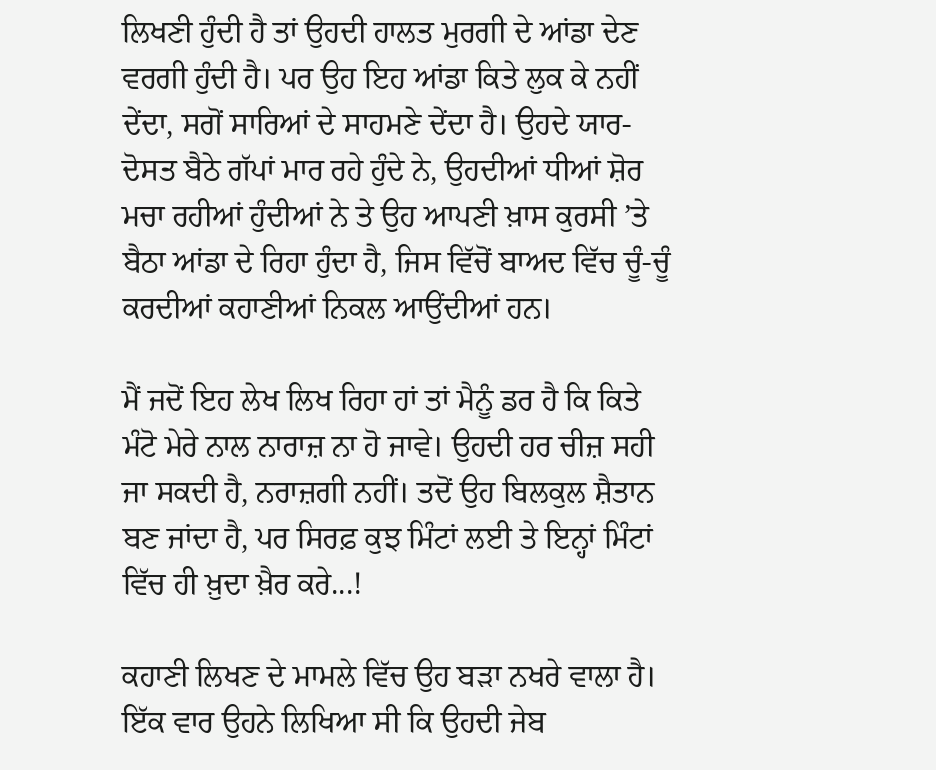ਲਿਖਣੀ ਹੁੰਦੀ ਹੈ ਤਾਂ ਉਹਦੀ ਹਾਲਤ ਮੁਰਗੀ ਦੇ ਆਂਡਾ ਦੇਣ ਵਰਗੀ ਹੁੰਦੀ ਹੈ। ਪਰ ਉਹ ਇਹ ਆਂਡਾ ਕਿਤੇ ਲੁਕ ਕੇ ਨਹੀਂ ਦੇਂਦਾ, ਸਗੋਂ ਸਾਰਿਆਂ ਦੇ ਸਾਹਮਣੇ ਦੇਂਦਾ ਹੈ। ਉਹਦੇ ਯਾਰ-ਦੋਸਤ ਬੈਠੇ ਗੱਪਾਂ ਮਾਰ ਰਹੇ ਹੁੰਦੇ ਨੇ, ਉਹਦੀਆਂ ਧੀਆਂ ਸ਼ੋਰ ਮਚਾ ਰਹੀਆਂ ਹੁੰਦੀਆਂ ਨੇ ਤੇ ਉਹ ਆਪਣੀ ਖ਼ਾਸ ਕੁਰਸੀ ’ਤੇ ਬੈਠਾ ਆਂਡਾ ਦੇ ਰਿਹਾ ਹੁੰਦਾ ਹੈ, ਜਿਸ ਵਿੱਚੋਂ ਬਾਅਦ ਵਿੱਚ ਚੂੰ-ਚੂੰ ਕਰਦੀਆਂ ਕਹਾਣੀਆਂ ਨਿਕਲ ਆਉਂਦੀਆਂ ਹਨ।

ਮੈਂ ਜਦੋਂ ਇਹ ਲੇਖ ਲਿਖ ਰਿਹਾ ਹਾਂ ਤਾਂ ਮੈਨੂੰ ਡਰ ਹੈ ਕਿ ਕਿਤੇ ਮੰਟੋ ਮੇਰੇ ਨਾਲ ਨਾਰਾਜ਼ ਨਾ ਹੋ ਜਾਵੇ। ਉਹਦੀ ਹਰ ਚੀਜ਼ ਸਹੀ ਜਾ ਸਕਦੀ ਹੈ, ਨਰਾਜ਼ਗੀ ਨਹੀਂ। ਤਦੋਂ ਉਹ ਬਿਲਕੁਲ ਸ਼ੈਤਾਨ ਬਣ ਜਾਂਦਾ ਹੈ, ਪਰ ਸਿਰਫ਼ ਕੁਝ ਮਿੰਟਾਂ ਲਈ ਤੇ ਇਨ੍ਹਾਂ ਮਿੰਟਾਂ ਵਿੱਚ ਹੀ ਖ਼ੁਦਾ ਖ਼ੈਰ ਕਰੇ...!

ਕਹਾਣੀ ਲਿਖਣ ਦੇ ਮਾਮਲੇ ਵਿੱਚ ਉਹ ਬੜਾ ਨਖਰੇ ਵਾਲਾ ਹੈ। ਇੱਕ ਵਾਰ ਉਹਨੇ ਲਿਖਿਆ ਸੀ ਕਿ ਉਹਦੀ ਜੇਬ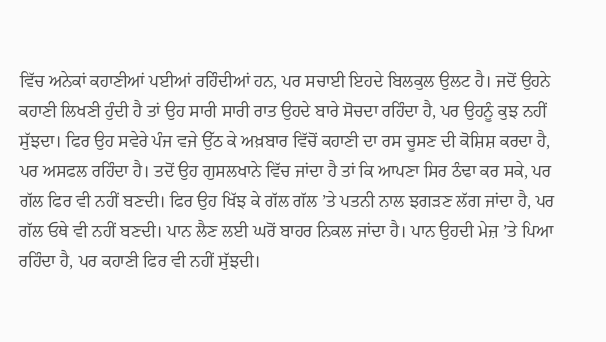ਵਿੱਚ ਅਨੇਕਾਂ ਕਹਾਣੀਆਂ ਪਈਆਂ ਰਹਿੰਦੀਆਂ ਹਨ, ਪਰ ਸਚਾਈ ਇਹਦੇ ਬਿਲਕੁਲ ਉਲਟ ਹੈ। ਜਦੋਂ ਉਹਨੇ ਕਹਾਣੀ ਲਿਖਣੀ ਹੁੰਦੀ ਹੈ ਤਾਂ ਉਹ ਸਾਰੀ ਸਾਰੀ ਰਾਤ ਉਹਦੇ ਬਾਰੇ ਸੋਚਦਾ ਰਹਿੰਦਾ ਹੈ, ਪਰ ਉਹਨੂੰ ਕੁਝ ਨਹੀਂ ਸੁੱਝਦਾ। ਫਿਰ ਉਹ ਸਵੇਰੇ ਪੰਜ ਵਜੇ ਉੱਠ ਕੇ ਅਖ਼ਬਾਰ ਵਿੱਚੋਂ ਕਹਾਣੀ ਦਾ ਰਸ ਚੂਸਣ ਦੀ ਕੋਸ਼ਿਸ਼ ਕਰਦਾ ਹੈ, ਪਰ ਅਸਫਲ ਰਹਿੰਦਾ ਹੈ। ਤਦੋਂ ਉਹ ਗੁਸਲਖਾਨੇ ਵਿੱਚ ਜਾਂਦਾ ਹੈ ਤਾਂ ਕਿ ਆਪਣਾ ਸਿਰ ਠੰਢਾ ਕਰ ਸਕੇ, ਪਰ ਗੱਲ ਫਿਰ ਵੀ ਨਹੀਂ ਬਣਦੀ। ਫਿਰ ਉਹ ਖਿੱਝ ਕੇ ਗੱਲ ਗੱਲ ’ਤੇ ਪਤਨੀ ਨਾਲ ਝਗੜਣ ਲੱਗ ਜਾਂਦਾ ਹੈ, ਪਰ ਗੱਲ ਓਥੇ ਵੀ ਨਹੀਂ ਬਣਦੀ। ਪਾਨ ਲੈਣ ਲਈ ਘਰੋਂ ਬਾਹਰ ਨਿਕਲ ਜਾਂਦਾ ਹੈ। ਪਾਨ ਉਹਦੀ ਮੇਜ਼ ’ਤੇ ਪਿਆ ਰਹਿੰਦਾ ਹੈ, ਪਰ ਕਹਾਣੀ ਫਿਰ ਵੀ ਨਹੀਂ ਸੁੱਝਦੀ।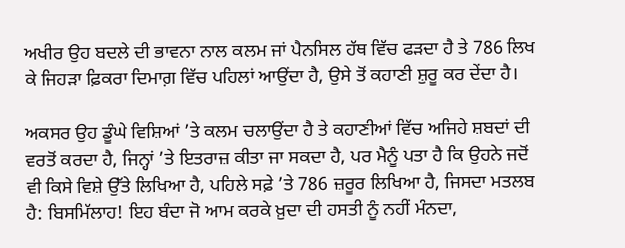ਅਖੀਰ ਉਹ ਬਦਲੇ ਦੀ ਭਾਵਨਾ ਨਾਲ ਕਲਮ ਜਾਂ ਪੈਨਸਿਲ ਹੱਥ ਵਿੱਚ ਫੜਦਾ ਹੈ ਤੇ 786 ਲਿਖ ਕੇ ਜਿਹੜਾ ਫ਼ਿਕਰਾ ਦਿਮਾਗ਼ ਵਿੱਚ ਪਹਿਲਾਂ ਆਉਂਦਾ ਹੈ, ਉਸੇ ਤੋਂ ਕਹਾਣੀ ਸ਼ੁਰੂ ਕਰ ਦੇਂਦਾ ਹੈ।

ਅਕਸਰ ਉਹ ਡੂੰਘੇ ਵਿਸ਼ਿਆਂ ’ਤੇ ਕਲਮ ਚਲਾਉਂਦਾ ਹੈ ਤੇ ਕਹਾਣੀਆਂ ਵਿੱਚ ਅਜਿਹੇ ਸ਼ਬਦਾਂ ਦੀ ਵਰਤੋਂ ਕਰਦਾ ਹੈ, ਜਿਨ੍ਹਾਂ ’ਤੇ ਇਤਰਾਜ਼ ਕੀਤਾ ਜਾ ਸਕਦਾ ਹੈ, ਪਰ ਮੈਨੂੰ ਪਤਾ ਹੈ ਕਿ ਉਹਨੇ ਜਦੋਂ ਵੀ ਕਿਸੇ ਵਿਸ਼ੇ ਉੱਤੇ ਲਿਖਿਆ ਹੈ, ਪਹਿਲੇ ਸਫ਼ੇ ’ਤੇ 786 ਜ਼ਰੂਰ ਲਿਖਿਆ ਹੈ, ਜਿਸਦਾ ਮਤਲਬ ਹੈ: ਬਿਸਮਿੱਲਾਹ! ਇਹ ਬੰਦਾ ਜੋ ਆਮ ਕਰਕੇ ਖ਼ੁਦਾ ਦੀ ਹਸਤੀ ਨੂੰ ਨਹੀਂ ਮੰਨਦਾ,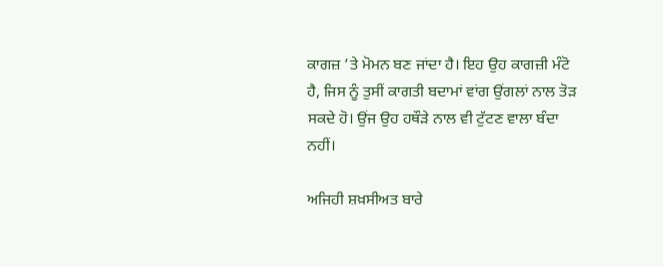ਕਾਗਜ਼ ’ਤੇ ਮੋਮਨ ਬਣ ਜਾਂਦਾ ਹੈ। ਇਹ ਉਹ ਕਾਗਜ਼ੀ ਮੰਟੋ ਹੈ, ਜਿਸ ਨੂੰ ਤੁਸੀਂ ਕਾਗਤੀ ਬਦਾਮਾਂ ਵਾਂਗ ਉਂਗਲਾਂ ਨਾਲ ਤੋੜ ਸਕਦੇ ਹੋ। ਉਂਜ ਉਹ ਹਥੌੜੇ ਨਾਲ ਵੀ ਟੁੱਟਣ ਵਾਲਾ ਬੰਦਾ ਨਹੀਂ।

ਅਜਿਹੀ ਸ਼ਖ਼ਸੀਅਤ ਬਾਰੇ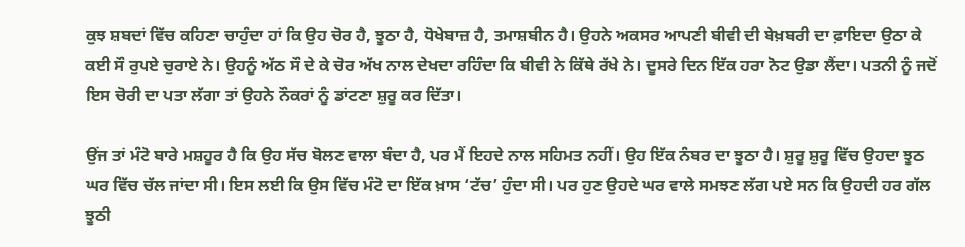ਕੁਝ ਸ਼ਬਦਾਂ ਵਿੱਚ ਕਹਿਣਾ ਚਾਹੁੰਦਾ ਹਾਂ ਕਿ ਉਹ ਚੋਰ ਹੈ, ਝੂਠਾ ਹੈ, ਧੋਖੇਬਾਜ਼ ਹੈ, ਤਮਾਸ਼ਬੀਨ ਹੈ। ਉਹਨੇ ਅਕਸਰ ਆਪਣੀ ਬੀਵੀ ਦੀ ਬੇਖ਼ਬਰੀ ਦਾ ਫ਼ਾਇਦਾ ਉਠਾ ਕੇ ਕਈ ਸੌ ਰੁਪਏ ਚੁਰਾਏ ਨੇ। ਉਹਨੂੰ ਅੱਠ ਸੌ ਦੇ ਕੇ ਚੋਰ ਅੱਖ ਨਾਲ ਦੇਖਦਾ ਰਹਿੰਦਾ ਕਿ ਬੀਵੀ ਨੇ ਕਿੱਥੇ ਰੱਖੇ ਨੇ। ਦੂਸਰੇ ਦਿਨ ਇੱਕ ਹਰਾ ਨੋਟ ਉਡਾ ਲੈਂਦਾ। ਪਤਨੀ ਨੂੰ ਜਦੋਂ ਇਸ ਚੋਰੀ ਦਾ ਪਤਾ ਲੱਗਾ ਤਾਂ ਉਹਨੇ ਨੌਕਰਾਂ ਨੂੰ ਡਾਂਟਣਾ ਸ਼ੁਰੂ ਕਰ ਦਿੱਤਾ।

ਉਂਜ ਤਾਂ ਮੰਟੋ ਬਾਰੇ ਮਸ਼ਹੂਰ ਹੈ ਕਿ ਉਹ ਸੱਚ ਬੋਲਣ ਵਾਲਾ ਬੰਦਾ ਹੈ, ਪਰ ਮੈਂ ਇਹਦੇ ਨਾਲ ਸਹਿਮਤ ਨਹੀਂ। ਉਹ ਇੱਕ ਨੰਬਰ ਦਾ ਝੂਠਾ ਹੈ। ਸ਼ੁਰੂ ਸ਼ੁਰੂ ਵਿੱਚ ਉਹਦਾ ਝੂਠ ਘਰ ਵਿੱਚ ਚੱਲ ਜਾਂਦਾ ਸੀ। ਇਸ ਲਈ ਕਿ ਉਸ ਵਿੱਚ ਮੰਟੋ ਦਾ ਇੱਕ ਖ਼ਾਸ ‘ਟੱਚ’ ਹੁੰਦਾ ਸੀ। ਪਰ ਹੁਣ ਉਹਦੇ ਘਰ ਵਾਲੇ ਸਮਝਣ ਲੱਗ ਪਏ ਸਨ ਕਿ ਉਹਦੀ ਹਰ ਗੱਲ ਝੂਠੀ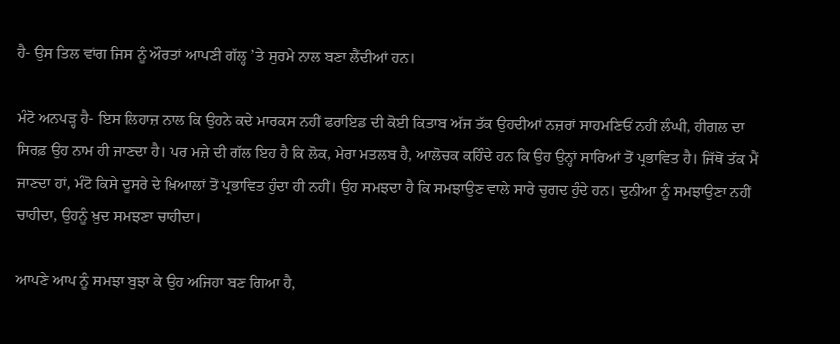ਹੈ- ਉਸ ਤਿਲ ਵਾਂਗ ਜਿਸ ਨੂੰ ਔਰਤਾਂ ਆਪਣੀ ਗੱਲ੍ਹ ’ਤੇ ਸੁਰਮੇ ਨਾਲ ਬਣਾ ਲੈਂਦੀਆਂ ਹਨ।

ਮੰਟੋ ਅਨਪੜ੍ਹ ਹੈ- ਇਸ ਲਿਹਾਜ਼ ਨਾਲ ਕਿ ਉਹਨੇ ਕਦੇ ਮਾਰਕਸ ਨਹੀਂ ਫਰਾਇਡ ਦੀ ਕੋਈ ਕਿਤਾਬ ਅੱਜ ਤੱਕ ਉਹਦੀਆਂ ਨਜ਼ਰਾਂ ਸਾਹਮਣਿਓਂ ਨਹੀਂ ਲੰਘੀ, ਹੀਗਲ ਦਾ ਸਿਰਫ਼ ਉਹ ਨਾਮ ਹੀ ਜਾਣਦਾ ਹੈ। ਪਰ ਮਜ਼ੇ ਦੀ ਗੱਲ ਇਹ ਹੈ ਕਿ ਲੋਕ, ਮੇਰਾ ਮਤਲਬ ਹੈ, ਆਲੋਚਕ ਕਹਿੰਦੇ ਹਨ ਕਿ ਉਹ ਉਨ੍ਹਾਂ ਸਾਰਿਆਂ ਤੋਂ ਪ੍ਰਭਾਵਿਤ ਹੈ। ਜਿੱਥੋਂ ਤੱਕ ਮੈਂ ਜਾਣਦਾ ਹਾਂ, ਮੰਟੋ ਕਿਸੇ ਦੂਸਰੇ ਦੇ ਖ਼ਿਆਲਾਂ ਤੋਂ ਪ੍ਰਭਾਵਿਤ ਹੁੰਦਾ ਹੀ ਨਹੀਂ। ਉਹ ਸਮਝਦਾ ਹੈ ਕਿ ਸਮਝਾਉਣ ਵਾਲੇ ਸਾਰੇ ਚੁਗਦ ਹੁੰਦੇ ਹਨ। ਦੁਨੀਆ ਨੂੰ ਸਮਝਾਉਣਾ ਨਹੀਂ ਚਾਹੀਦਾ, ਉਹਨੂੰ ਖ਼ੁਦ ਸਮਝਣਾ ਚਾਹੀਦਾ।

ਆਪਣੇ ਆਪ ਨੂੰ ਸਮਝਾ ਬੁਝਾ ਕੇ ਉਹ ਅਜਿਹਾ ਬਣ ਗਿਆ ਹੈ,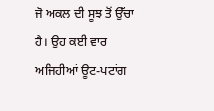ਜੋ ਅਕਲ ਦੀ ਸੂਝ ਤੋਂ ਉੱਚਾ ਹੈ। ਉਹ ਕਈ ਵਾਰ ਅਜਿਹੀਆਂ ਊਟ-ਪਟਾਂਗ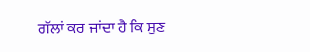ਗੱਲਾਂ ਕਰ ਜਾਂਦਾ ਹੈ ਕਿ ਸੁਣ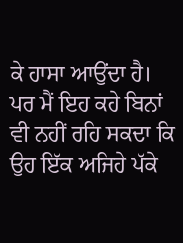ਕੇ ਹਾਸਾ ਆਉਂਦਾ ਹੈ। ਪਰ ਮੈਂ ਇਹ ਕਹੇ ਬਿਨਾਂ ਵੀ ਨਹੀਂ ਰਹਿ ਸਕਦਾ ਕਿ ਉਹ ਇੱਕ ਅਜਿਹੇ ਪੱਕੇ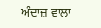ਅੰਦਾਜ਼ ਵਾਲਾ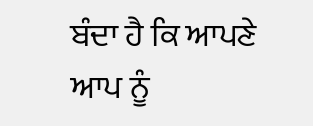ਬੰਦਾ ਹੈ ਕਿ ਆਪਣੇ ਆਪ ਨੂੰ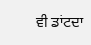ਵੀ ਡਾਂਟਦਾ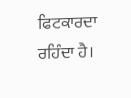ਫਿਟਕਾਰਦਾ ਰਹਿੰਦਾ ਹੈ।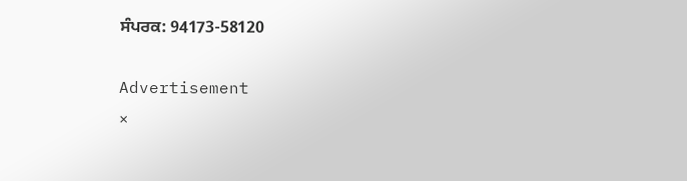ਸੰਪਰਕ: 94173-58120

Advertisement
×